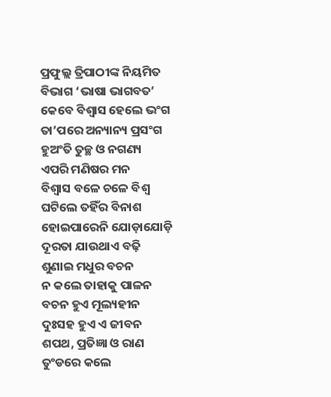ପ୍ରଫୁଲ୍ଲ ତ୍ରିପାଠୀଙ୍କ ନିୟମିତ ବିଭାଗ ‘ଭାଷା ଭାଗବତ’
କେବେ ବିଶ୍ବାସ ହେଲେ ଭଂଗ
ତା’ପରେ ଅନ୍ୟାନ୍ୟ ପ୍ରସଂଗ
ହୁଅଂତି ତୁଚ୍ଛ ଓ ନଗଣ୍ୟ
ଏପରି ମଣିଷର ମନ
ବିଶ୍ବାସ ବଳେ ଚଳେ ବିଶ୍ବ
ଘଟିଲେ ତହିଁର ବିନାଶ
ହୋଇପାରେନି ଯୋଡ଼ାଯୋଡ଼ି
ଦୂରତା ଯାଉଥାଏ ବଢ଼ି
ଶୁଣାଇ ମଧୁର ବଚନ
ନ କଲେ ତାହାକୁ ପାଳନ
ବଚନ ହୁଏ ମୂଲ୍ୟହୀନ
ଦୁଃସହ ହୁଏ ଏ ଜୀବନ
ଶପଥ, ପ୍ରତିଜ୍ଞା ଓ ରାଣ
ତୁଂଡରେ କଲେ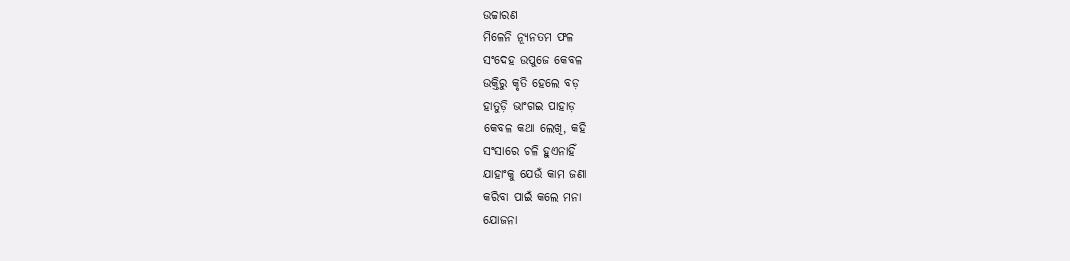ଉଚ୍ଚାରଣ
ମିଳେନି ନ୍ୟୂନତମ ଫଳ
ସଂଦେହ ଉପୁଜେ କେବଳ
ଉକ୍ତିରୁ କୃତି ହେଲେ ବଡ଼
ହାତୁଡ଼ି ଭାଂଗଇ ପାହାଡ଼
କେବଳ କଥା ଲେଖି, କହି
ସଂସାରେ ଚଳି ହୁଏନାହିଁ
ଯାହାଂକୁ ଯେଉଁ କାମ ଜଣା
କରିବା ପାଇଁ କଲେ ମନା
ଯୋଜନା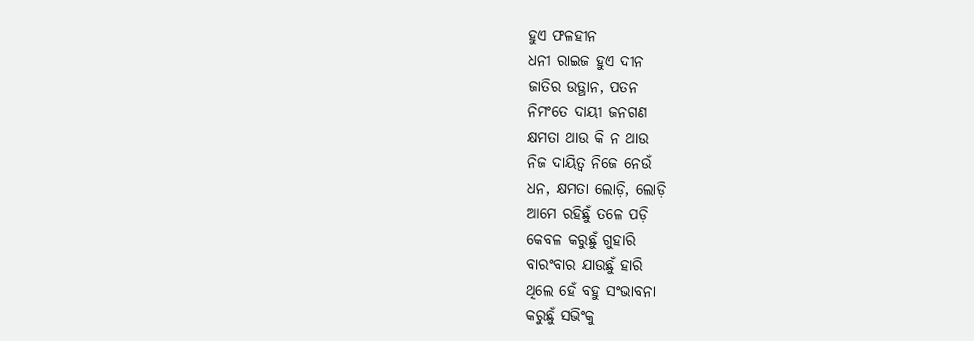ହୁଏ ଫଳହୀନ
ଧନୀ ରାଇଜ ହୁଏ ଦୀନ
ଜାତିର ଉତ୍ଥାନ, ପତନ
ନିମଂତେ ଦାୟୀ ଜନଗଣ
କ୍ଷମତା ଥାଉ କି ନ ଥାଉ
ନିଜ ଦାୟିତ୍ୱ ନିଜେ ନେଉଁ
ଧନ, କ୍ଷମତା ଲୋଡ଼ି, ଲୋଡ଼ି
ଆମେ ରହିଛୁଁ ତଳେ ପଡ଼ି
କେବଳ କରୁଛୁଁ ଗୁହାରି
ବାରଂବାର ଯାଉଛୁଁ ହାରି
ଥିଲେ ହେଁ ବହୁ ସଂଭାବନା
କରୁଛୁଁ ସଭିଂକୁ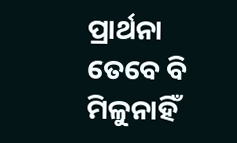ପ୍ରାର୍ଥନା
ତେବେ ବି ମିଳୁନାହିଁ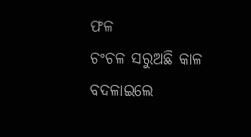ଫଳ
ଚଂଚଳ ସରୁଅଛି କାଳ
ବଦଳାଇଲେ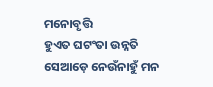ମନୋବୃତ୍ତି
ହୁଏତ ଘଟଂତା ଉନ୍ନତି
ସେଆଡ଼େ ନେଉଁନାହୁଁ ମନ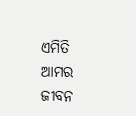ଏମିତି ଆମର ଜୀବନ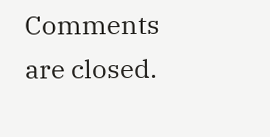Comments are closed.